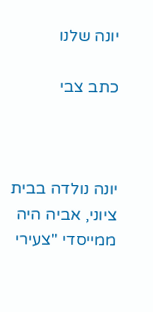יונה שלנו

כתב צבי



יונה נולדה בבית ציוני, אביה היה ממייסדי "צעירי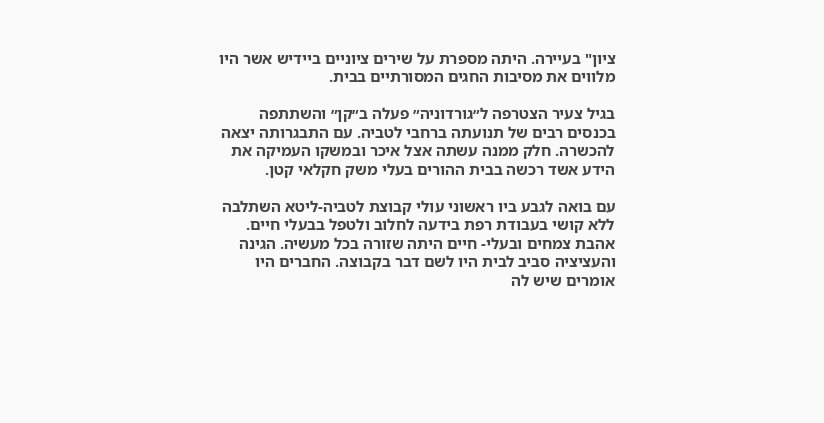ציון" בעיירה. היתה מספרת על שירים ציוניים ביידיש אשר היו מלווים את מסיבות החגים המסורתיים בבית.

בגיל צעיר הצטרפה ל״גורדוניה״ פעלה ב״קן״ והשתתפה בכנסים רבים של תנועתה ברחבי לטביה. עם התבגרותה יצאה להכשרה. חלק ממנה עשתה אצל איכר ובמשקו העמיקה את הידע אשד רכשה בבית ההורים בעלי משק חקלאי קטן.

עם בואה לגבע ביו ראשוני עולי קבוצת לטביה-ליטא השתלבה ללא קושי בעבודת רפת בידעה לחלוב ולטפל בבעלי חיים. אהבת צמחים ובעלי- חיים היתה שזורה בכל מעשיה. הגינה והעציציה סביב לבית היו לשם דבר בקבוצה. החברים היו אומרים שיש לה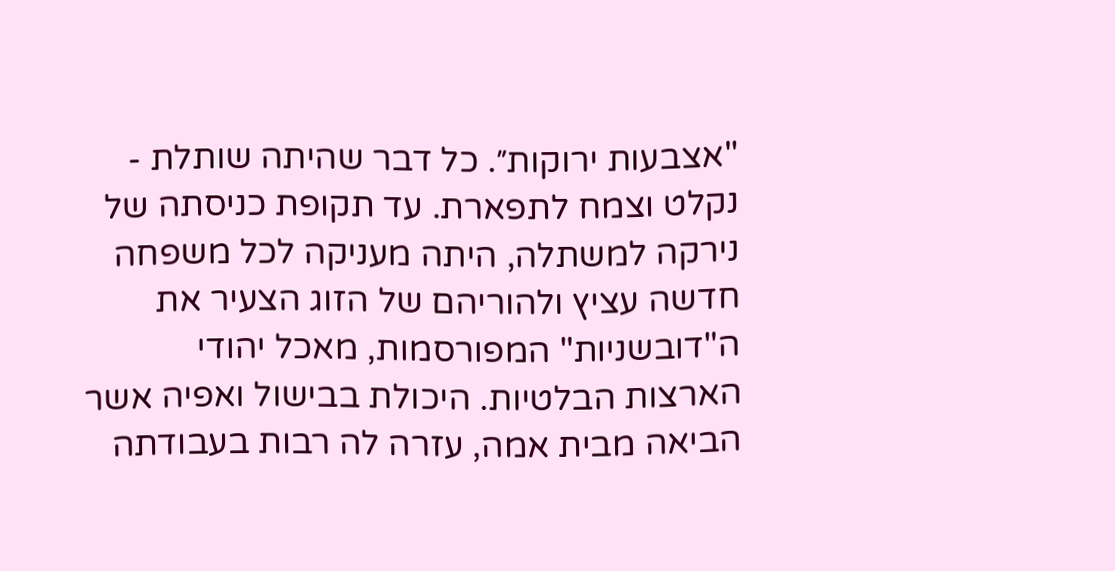"אצבעות ירוקות״. כל דבר שהיתה שותלת - נקלט וצמח לתפארת. עד תקופת כניסתה של נירקה למשתלה, היתה מעניקה לכל משפחה חדשה עציץ ולהוריהם של הזוג הצעיר את ה"דובשניות" המפורסמות, מאכל יהודי הארצות הבלטיות. היכולת בבישול ואפיה אשר הביאה מבית אמה, עזרה לה רבות בעבודתה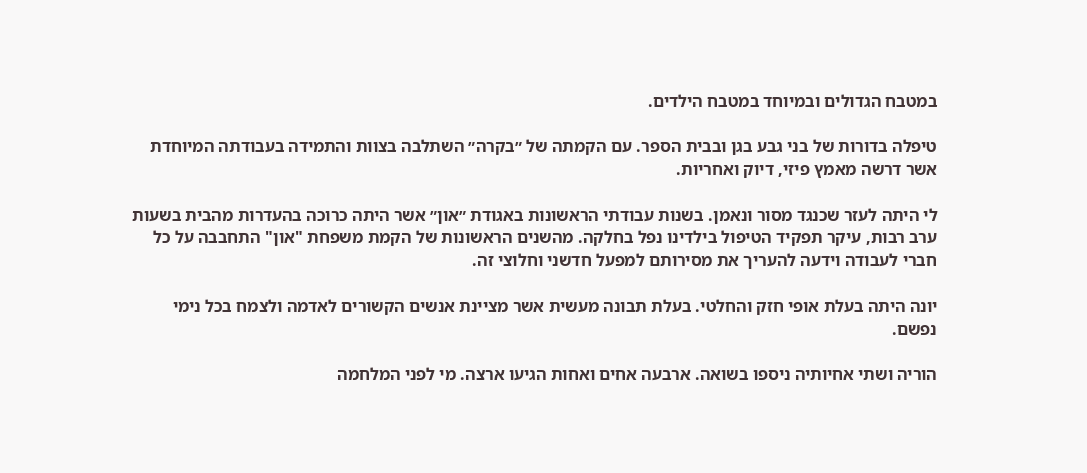במטבח הגדולים ובמיוחד במטבח הילדים.

טיפלה בדורות של בני גבע בגן ובבית הספר. עם הקמתה של ״בקרה״ השתלבה בצוות והתמידה בעבודתה המיוחדת אשר דרשה מאמץ פיזי, דיוק ואחריות.

לי היתה לעזר שכנגד מסור ונאמן. בשנות עבודתי הראשונות באגודת ״און״ אשר היתה כרוכה בהעדרות מהבית בשעות ערב רבות, עיקר תפקיד הטיפול בילדינו נפל בחלקה. מהשנים הראשונות של הקמת משפחת "און" התחבבה על כל חברי לעבודה וידעה להעריך את מסירותם למפעל חדשני וחלוצי זה.

יונה היתה בעלת אופי חזק והחלטי. בעלת תבונה מעשית אשר מציינת אנשים הקשורים לאדמה ולצמח בכל נימי נפשם.

הוריה ושתי אחיותיה ניספו בשואה. ארבעה אחים ואחות הגיעו ארצה. מי לפני המלחמה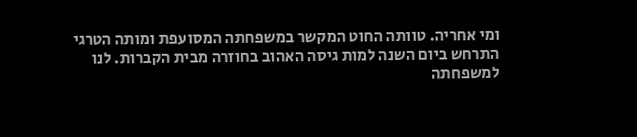ומי אחריה. טוותה החוט המקשר במשפחתה המסועפת ומותה הטרגי התרחש ביום השנה למות גיסה האהוב בחוזרה מבית הקברות. לנו למשפחתה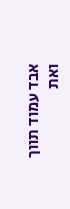אבד עמוד תווך ואת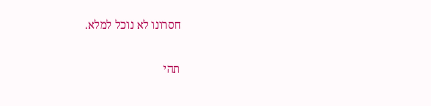חסרונו לא נוכל למלא.

תהי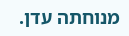מנוחתה עדן.